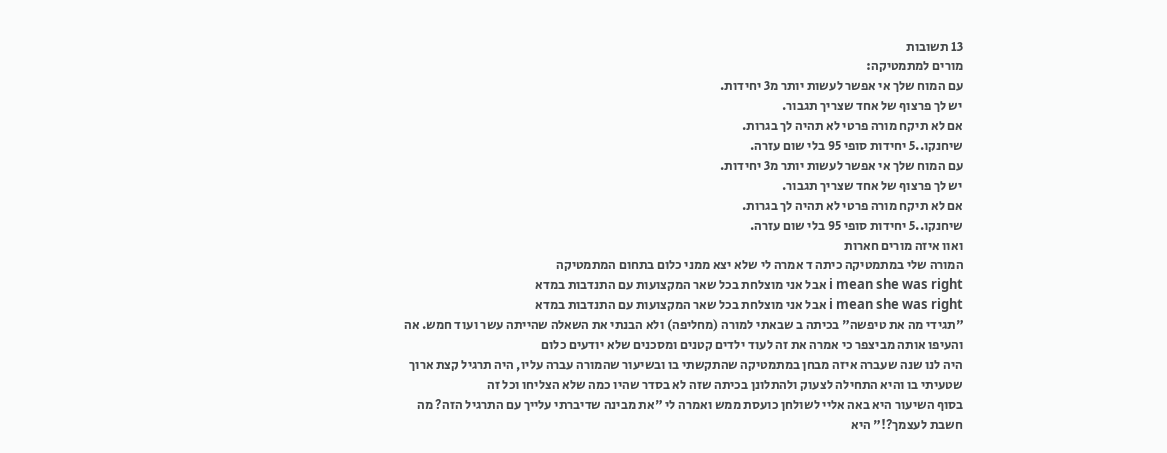13 תשובות
מורים למתמטיקה:
עם המוח שלך אי אפשר לעשות יותר מ3 יחידות.
יש לך פרצוף של אחד שצריך תגבור.
אם לא תיקח מורה פרטי לא תהיה לך בגרות.
שיחנקו..5 יחידות סופי 95 בלי שום עזרה.
עם המוח שלך אי אפשר לעשות יותר מ3 יחידות.
יש לך פרצוף של אחד שצריך תגבור.
אם לא תיקח מורה פרטי לא תהיה לך בגרות.
שיחנקו..5 יחידות סופי 95 בלי שום עזרה.
ואוו איזה מורים חארות
המורה שלי במתמטיקה כיתה ד אמרה לי שלא יצא ממני כלום בתחום המתמטיקה
i mean she was right אבל אני מוצלחת בכל שאר המקצועות עם התנדבות במדא
i mean she was right אבל אני מוצלחת בכל שאר המקצועות עם התנדבות במדא
"תגידי מה את טיפשה" בכיתה ב שבאתי למורה (מחליפה) ולא הבנתי את השאלה שהייתה עשר ועוד חמש. אה והעיפו אותה מביצפר כי אמרה את זה לעוד ילדים קטנים ומסכנים שלא יודעים כלום
היה לנו שנה שעברה איזה מבחן במתמטיקה שהתקשתי בו ובשיעור שהמורה עברה עליו, היה תרגיל קצת ארוך שטעיתי בו והיא התחילה לצעוק ולהתלונן בכיתה שזה לא בסדר שהיו כמה שלא הצליחו וכל זה
בסוף השיעור היא באה אליי לשולחן כועסת ממש ואמרה לי "את מבינה שדיברתי עלייך עם התרגיל הזה? מה חשבת לעצמך?!" היא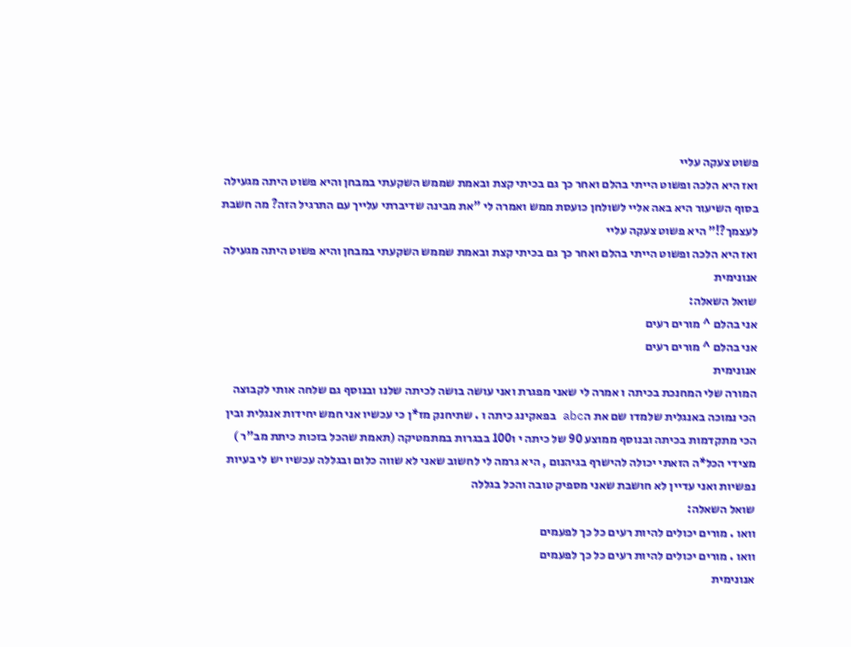פשוט צעקה עליי
ואז היא הלכה ופשוט הייתי בהלם ואחר כך גם בכיתי קצת ובאמת שממש השקעתי במבחן והיא פשוט היתה מגעילה
בסוף השיעור היא באה אליי לשולחן כועסת ממש ואמרה לי "את מבינה שדיברתי עלייך עם התרגיל הזה? מה חשבת לעצמך?!" היא פשוט צעקה עליי
ואז היא הלכה ופשוט הייתי בהלם ואחר כך גם בכיתי קצת ובאמת שממש השקעתי במבחן והיא פשוט היתה מגעילה
אנונימית
שואל השאלה:
אני בהלם ^ מורים רעים
אני בהלם ^ מורים רעים
אנונימית
המורה שלי המחנכת בכיתה ו אמרה לי שאני מפגרת ואני עושה בושה לכיתה שלנו ובנוסף גם שלחה אותי לקבוצה הכי נמוכה באנגלית שלמדו שם את הabc בפאקינג כיתה ו . שתיחנק מז*ן כי עכשיו אני חמש יחידות אנגלית ובין הכי מתקדמות בכיתה ובנוסף ממוצע 90 של כיתה י ו100 בבגרות במתמטיקה (תאמת שהכל בזכות כיתת מב"ר ) מצידי הכל*ה הזאתי יכולה להישרף בגיהנום , היא גרמה לי לחשוב שאני לא שווה כלום ובגללה עכשיו יש לי בעיות נפשיות ואני עדיין לא חושבת שאני מספיק טובה והכל בגללה
שואל השאלה:
וואו . מורים יכולים להיות רעים כל כך לפעמים
וואו . מורים יכולים להיות רעים כל כך לפעמים
אנונימית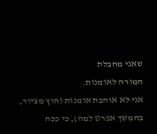שאני מחבלת
המורה לאומנות.
אני לא אוהבת אומנות (חוץ מציור, בהמשך אפרט למה), כי ככה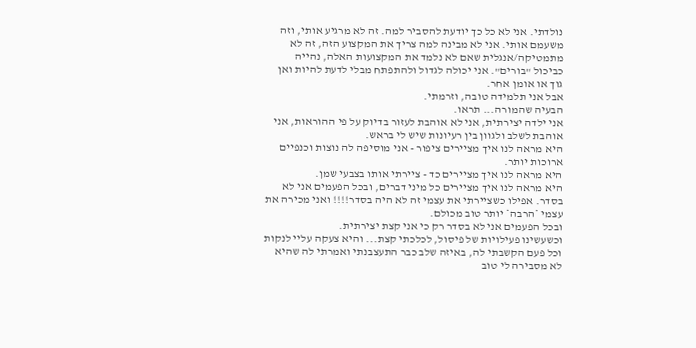נולדתי. אני לא כל כך יודעת להסביר למה. זה לא מרגיע אותי, וזה משעמם אותי. אני לא מבינה למה צריך את המקצוע הזה, זה לא מתמטיקה/אנגלית שאם לא נלמד את המקצועות האלה, נהייה כביכול "בורים". אני יכולה לגדול ולהתפתח מבלי לדעת להיות ואן גוך או אומן אחר.
אבל אני תלמידה טובה, וזרמתי.
הבעיה שהמורה... תראו.
אני ילדה יצירתית, אני לא אוהבת לעזור בדיוק על פי ההוראות, אני אוהבת לשלב ולגוון בין רעיונות שיש לי בראש.
היא מראה לנו איך מציירים ציפור - אני מוסיפה לה נוצות וכנפיים ארוכות יותר.
היא מראה לנו איך מציירים כד - ציירתי אותו בצבעי שמן.
היא מראה לנו איך מציירים כל מיני דברים, ובכל הפעמים אני לא בסדר. אפילו כשציירתי את עצמי זה לא היה בסדר!!!! ואני מכירה את עצמי *הרבה* יותר טוב מכולם.
ובכל הפעמים אני לא בסדר רק כי אני קצת יצירתית.
וכשעשינו פעילויות של פיסול, לכלכתי קצת... והיא צעקה עליי לנקות וכל פעם הקשבתי לה, באיזה שלב כבר התעצבנתי ואמרתי לה שהיא לא מסבירה לי טוב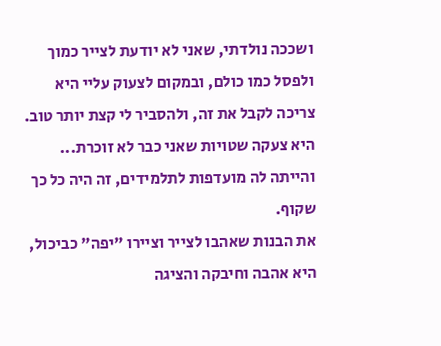ושככה נולדתי, שאני לא יודעת לצייר כמוך ולפסל כמו כולם, ובמקום לצעוק עליי היא צריכה לקבל את זה, ולהסביר לי קצת יותר טוב. היא צעקה שטויות שאני כבר לא זוכרת...
והייתה לה מועדפות לתלמידים, זה היה כל כך שקוף.
את הבנות שאהבו לצייר וציירו "יפה" כביכול, היא אהבה וחיבקה והציגה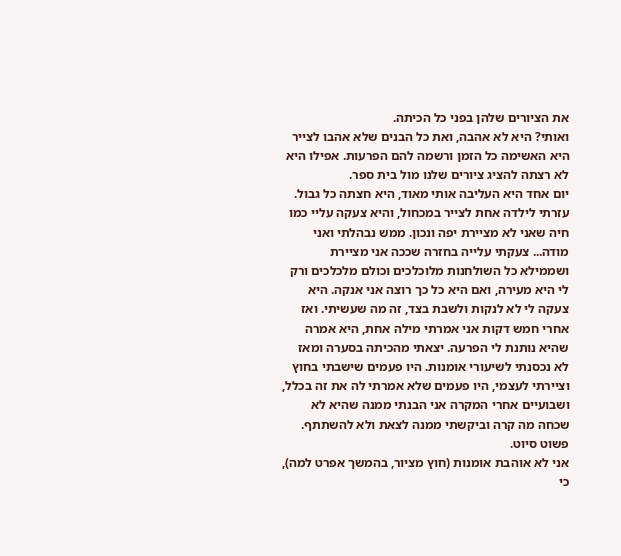את הציורים שלהן בפני כל הכיתה.
ואותי? היא לא אהבה, ואת כל הבנים שלא אהבו לצייר היא האשימה כל הזמן ורשמה להם הפרעות. אפילו היא לא רצתה להציג ציורים שלנו מול בית ספר.
יום אחד היא העליבה אותי מאוד, היא חצתה כל גבול. עזרתי לילדה אחת לצייר במכחול, והיא צעקה עליי כמו חיה שאני לא מציירת יפה ונכון. ממש נבהלתי ואני מודה... צעקתי עלייה בחזרה שככה אני מציירת ושממילא כל השולחנות מלוכלכים וכולם מלכלכים ורק לי היא מעירה, ואם היא כל כך רוצה אני אנקה. היא צעקה לי לא לנקות ולשבת בצד, זה מה שעשיתי. ואז אחרי חמש דקות אני אמרתי מילה אחת, היא אמרה שהיא נותנת לי הפרעה. יצאתי מהכיתה בסערה ומאז לא נכסנתי לשיעורי אומנות. היו פעמים שישבתי בחוץ וציירתי לעצמי, היו פעמים שלא אמרתי לה את זה בכלל, ושבועיים אחרי המקרה אני הבנתי ממנה שהיא לא שכחה מה קרה וביקשתי ממנה לצאת ולא להשתתף.
פשוט סיוט.
אני לא אוהבת אומנות (חוץ מציור, בהמשך אפרט למה), כי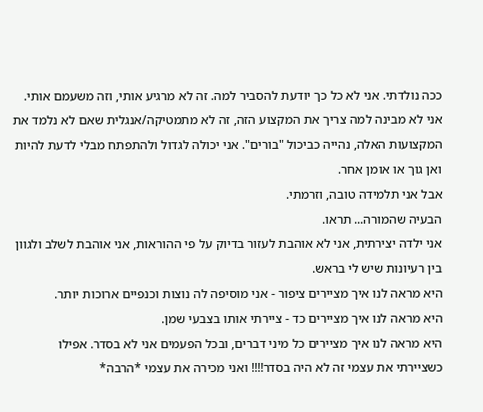ככה נולדתי. אני לא כל כך יודעת להסביר למה. זה לא מרגיע אותי, וזה משעמם אותי. אני לא מבינה למה צריך את המקצוע הזה, זה לא מתמטיקה/אנגלית שאם לא נלמד את המקצועות האלה, נהייה כביכול "בורים". אני יכולה לגדול ולהתפתח מבלי לדעת להיות ואן גוך או אומן אחר.
אבל אני תלמידה טובה, וזרמתי.
הבעיה שהמורה... תראו.
אני ילדה יצירתית, אני לא אוהבת לעזור בדיוק על פי ההוראות, אני אוהבת לשלב ולגוון בין רעיונות שיש לי בראש.
היא מראה לנו איך מציירים ציפור - אני מוסיפה לה נוצות וכנפיים ארוכות יותר.
היא מראה לנו איך מציירים כד - ציירתי אותו בצבעי שמן.
היא מראה לנו איך מציירים כל מיני דברים, ובכל הפעמים אני לא בסדר. אפילו כשציירתי את עצמי זה לא היה בסדר!!!! ואני מכירה את עצמי *הרבה*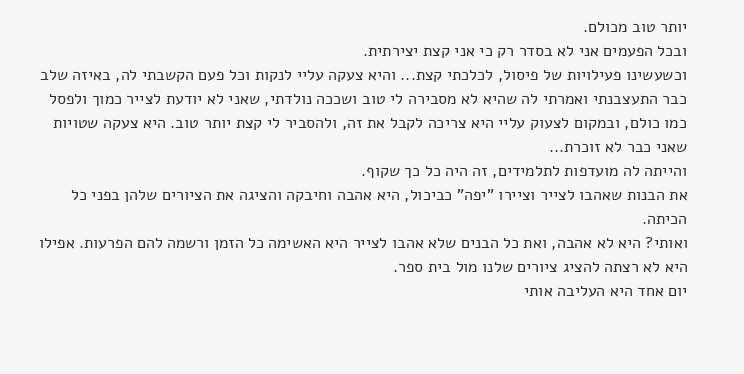יותר טוב מכולם.
ובכל הפעמים אני לא בסדר רק כי אני קצת יצירתית.
וכשעשינו פעילויות של פיסול, לכלכתי קצת... והיא צעקה עליי לנקות וכל פעם הקשבתי לה, באיזה שלב כבר התעצבנתי ואמרתי לה שהיא לא מסבירה לי טוב ושככה נולדתי, שאני לא יודעת לצייר כמוך ולפסל כמו כולם, ובמקום לצעוק עליי היא צריכה לקבל את זה, ולהסביר לי קצת יותר טוב. היא צעקה שטויות שאני כבר לא זוכרת...
והייתה לה מועדפות לתלמידים, זה היה כל כך שקוף.
את הבנות שאהבו לצייר וציירו "יפה" כביכול, היא אהבה וחיבקה והציגה את הציורים שלהן בפני כל הכיתה.
ואותי? היא לא אהבה, ואת כל הבנים שלא אהבו לצייר היא האשימה כל הזמן ורשמה להם הפרעות. אפילו היא לא רצתה להציג ציורים שלנו מול בית ספר.
יום אחד היא העליבה אותי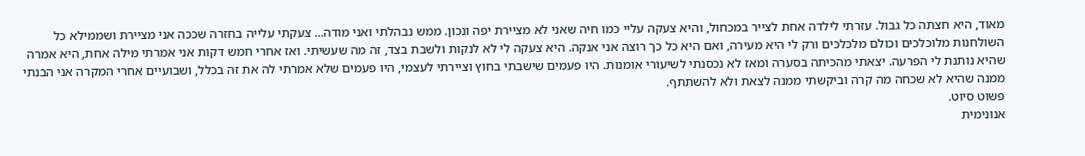מאוד, היא חצתה כל גבול. עזרתי לילדה אחת לצייר במכחול, והיא צעקה עליי כמו חיה שאני לא מציירת יפה ונכון. ממש נבהלתי ואני מודה... צעקתי עלייה בחזרה שככה אני מציירת ושממילא כל השולחנות מלוכלכים וכולם מלכלכים ורק לי היא מעירה, ואם היא כל כך רוצה אני אנקה. היא צעקה לי לא לנקות ולשבת בצד, זה מה שעשיתי. ואז אחרי חמש דקות אני אמרתי מילה אחת, היא אמרה שהיא נותנת לי הפרעה. יצאתי מהכיתה בסערה ומאז לא נכסנתי לשיעורי אומנות. היו פעמים שישבתי בחוץ וציירתי לעצמי, היו פעמים שלא אמרתי לה את זה בכלל, ושבועיים אחרי המקרה אני הבנתי ממנה שהיא לא שכחה מה קרה וביקשתי ממנה לצאת ולא להשתתף.
פשוט סיוט.
אנונימית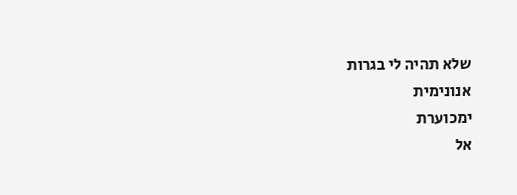שלא תהיה לי בגרות
אנונימית
ימכוערת
אל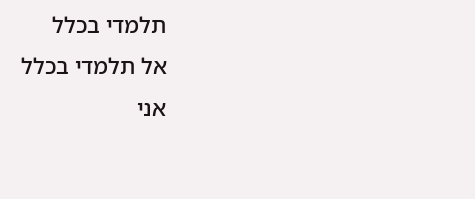תלמדי בכלל
אל תלמדי בכלל
אני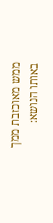ממש מאוכזבת ממך
באותו הנושא: